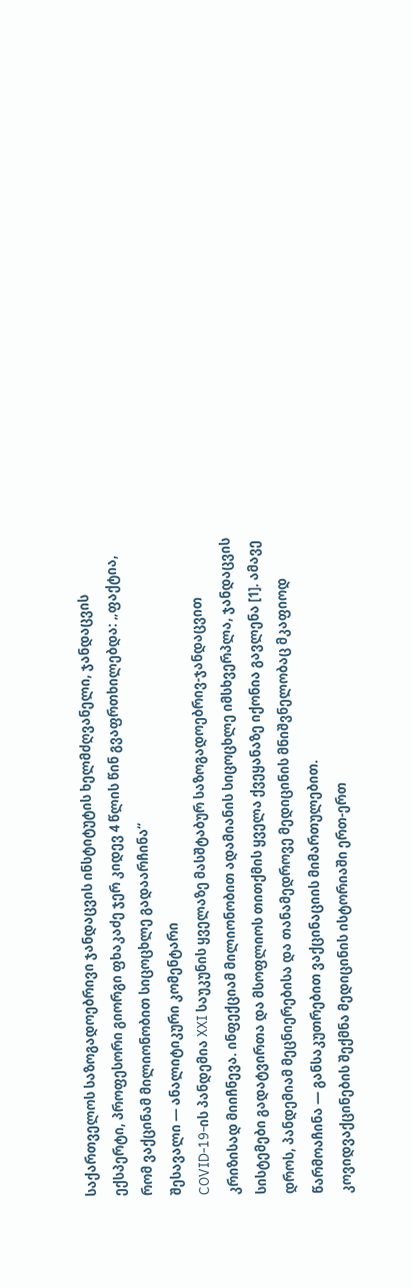საქართველოს საზოგადოებრივი ჯანდაცვის ინსტიტუტის ხელმძღვანელი, ჯანდაცვის ექსპერტი, პროფესორი გიორგი ფხაკაძე ჯერ კიდევ 4 წლის წინ გვაფრთხილებდა: „ფაქტია, რომ ვაქცინამ მილიონობით სიცოცხლე გადაარჩინა“
შესავალი — ანალიტიკური კომენტარი
COVID-19-ის პანდემია XXI საუკუნის ყველაზე მასშტაბურ საზოგადოებრივ-ჯანდაცვით კრიზისად მიიჩნევა. ინფექციამ მილიონობით ადამიანის სიცოცხლე იმსხვერპლა, ჯანდაცვის სისტემები გადატვირთა და მსოფლიოს თითქმის ყველა ქვეყანაზე იქონია გავლენა [1]. ამავე დროს, პანდემიამ მეცნიერებისა და თანამედროვე მედიცინის მნიშვნელობაც მკაფიოდ წარმოაჩინა — განსაკუთრებით ვაქცინაციის მიმართულებით.
კოვიდვაქცინების შექმნა მედიცინის ისტორიაში ერთ-ერთ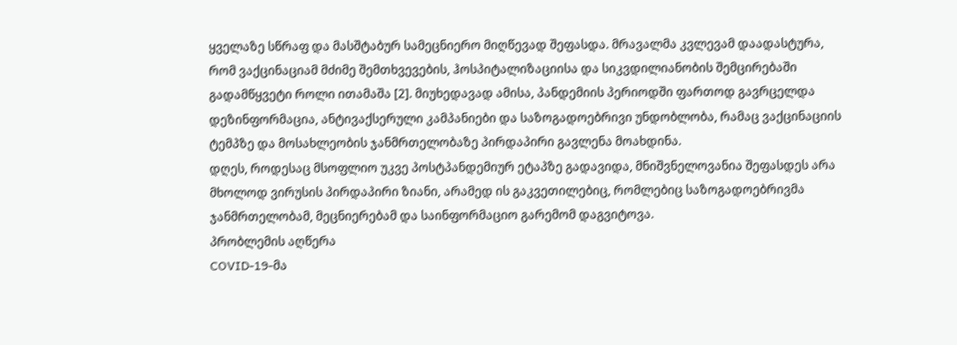ყველაზე სწრაფ და მასშტაბურ სამეცნიერო მიღწევად შეფასდა. მრავალმა კვლევამ დაადასტურა, რომ ვაქცინაციამ მძიმე შემთხვევების, ჰოსპიტალიზაციისა და სიკვდილიანობის შემცირებაში გადამწყვეტი როლი ითამაშა [2]. მიუხედავად ამისა, პანდემიის პერიოდში ფართოდ გავრცელდა დეზინფორმაცია, ანტივაქსერული კამპანიები და საზოგადოებრივი უნდობლობა, რამაც ვაქცინაციის ტემპზე და მოსახლეობის ჯანმრთელობაზე პირდაპირი გავლენა მოახდინა.
დღეს, როდესაც მსოფლიო უკვე პოსტპანდემიურ ეტაპზე გადავიდა, მნიშვნელოვანია შეფასდეს არა მხოლოდ ვირუსის პირდაპირი ზიანი, არამედ ის გაკვეთილებიც, რომლებიც საზოგადოებრივმა ჯანმრთელობამ, მეცნიერებამ და საინფორმაციო გარემომ დაგვიტოვა.
პრობლემის აღწერა
COVID-19-მა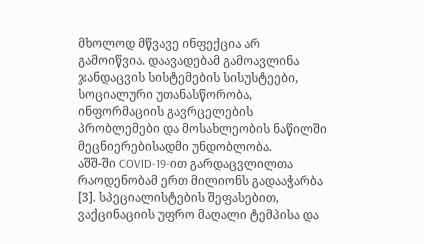მხოლოდ მწვავე ინფექცია არ გამოიწვია. დაავადებამ გამოავლინა ჯანდაცვის სისტემების სისუსტეები, სოციალური უთანასწორობა, ინფორმაციის გავრცელების პრობლემები და მოსახლეობის ნაწილში მეცნიერებისადმი უნდობლობა.
აშშ-ში COVID-19-ით გარდაცვლილთა რაოდენობამ ერთ მილიონს გადააჭარბა [3]. სპეციალისტების შეფასებით, ვაქცინაციის უფრო მაღალი ტემპისა და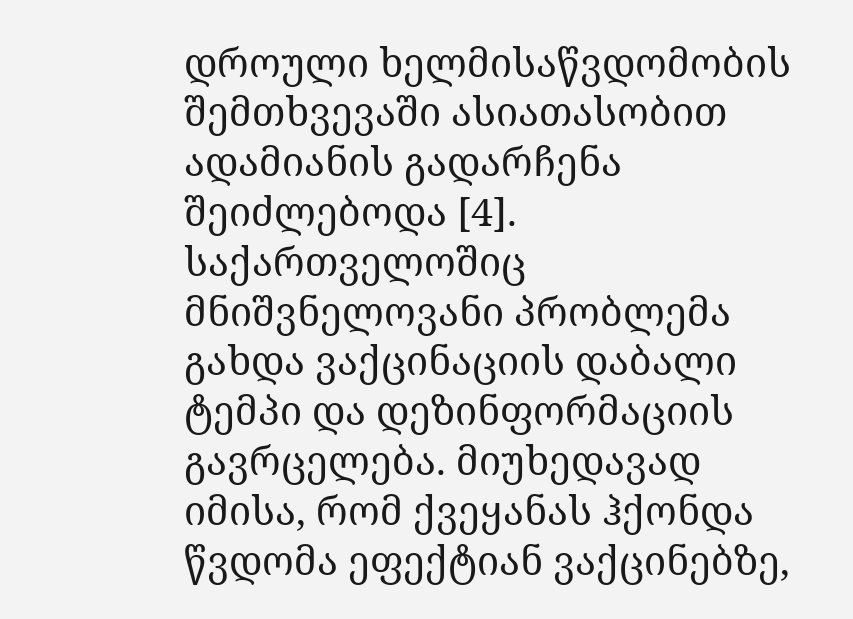დროული ხელმისაწვდომობის შემთხვევაში ასიათასობით ადამიანის გადარჩენა შეიძლებოდა [4].
საქართველოშიც მნიშვნელოვანი პრობლემა გახდა ვაქცინაციის დაბალი ტემპი და დეზინფორმაციის გავრცელება. მიუხედავად იმისა, რომ ქვეყანას ჰქონდა წვდომა ეფექტიან ვაქცინებზე,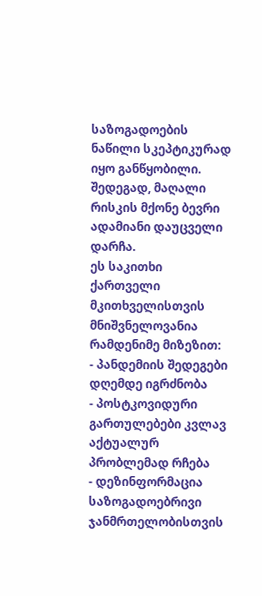საზოგადოების ნაწილი სკეპტიკურად იყო განწყობილი. შედეგად, მაღალი რისკის მქონე ბევრი ადამიანი დაუცველი დარჩა.
ეს საკითხი ქართველი მკითხველისთვის მნიშვნელოვანია რამდენიმე მიზეზით:
- პანდემიის შედეგები დღემდე იგრძნობა
- პოსტკოვიდური გართულებები კვლავ აქტუალურ პრობლემად რჩება
- დეზინფორმაცია საზოგადოებრივი ჯანმრთელობისთვის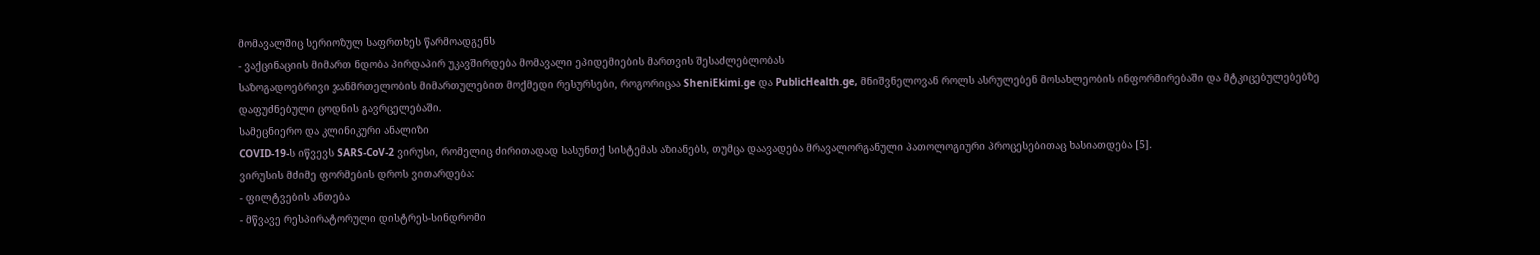მომავალშიც სერიოზულ საფრთხეს წარმოადგენს
- ვაქცინაციის მიმართ ნდობა პირდაპირ უკავშირდება მომავალი ეპიდემიების მართვის შესაძლებლობას
საზოგადოებრივი ჯანმრთელობის მიმართულებით მოქმედი რესურსები, როგორიცაა SheniEkimi.ge და PublicHealth.ge, მნიშვნელოვან როლს ასრულებენ მოსახლეობის ინფორმირებაში და მტკიცებულებებზე დაფუძნებული ცოდნის გავრცელებაში.
სამეცნიერო და კლინიკური ანალიზი
COVID-19-ს იწვევს SARS-CoV-2 ვირუსი, რომელიც ძირითადად სასუნთქ სისტემას აზიანებს, თუმცა დაავადება მრავალორგანული პათოლოგიური პროცესებითაც ხასიათდება [5].
ვირუსის მძიმე ფორმების დროს ვითარდება:
- ფილტვების ანთება
- მწვავე რესპირატორული დისტრეს-სინდრომი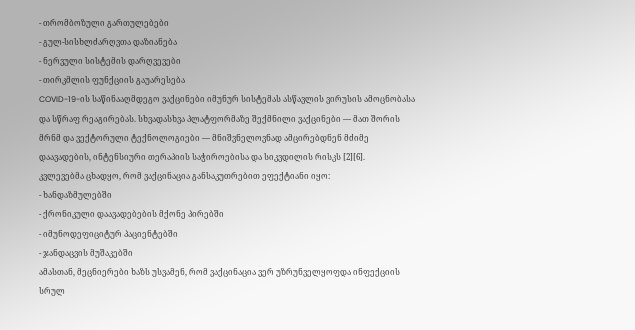- თრომბოზული გართულებები
- გულ-სისხლძარღვთა დაზიანება
- ნერვული სისტემის დარღვევები
- თირკმლის ფუნქციის გაუარესება
COVID-19-ის საწინააღმდეგო ვაქცინები იმუნურ სისტემას ასწავლის ვირუსის ამოცნობასა და სწრაფ რეაგირებას. სხვადასხვა პლატფორმაზე შექმნილი ვაქცინები — მათ შორის მრნმ და ვექტორული ტექნოლოგიები — მნიშვნელოვნად ამცირებდნენ მძიმე დაავადების, ინტენსიური თერაპიის საჭიროებისა და სიკვდილის რისკს [2][6].
კვლევებმა ცხადყო, რომ ვაქცინაცია განსაკუთრებით ეფექტიანი იყო:
- ხანდაზმულებში
- ქრონიკული დაავადებების მქონე პირებში
- იმუნოდეფიციტურ პაციენტებში
- ჯანდაცვის მუშაკებში
ამასთან, მეცნიერები ხაზს უსვამენ, რომ ვაქცინაცია ვერ უზრუნველყოფდა ინფექციის სრულ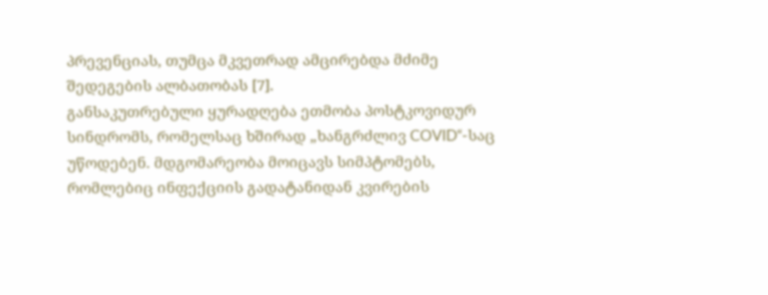პრევენციას, თუმცა მკვეთრად ამცირებდა მძიმე შედეგების ალბათობას [7].
განსაკუთრებული ყურადღება ეთმობა პოსტკოვიდურ სინდრომს, რომელსაც ხშირად „ხანგრძლივ COVID“-საც უწოდებენ. მდგომარეობა მოიცავს სიმპტომებს, რომლებიც ინფექციის გადატანიდან კვირების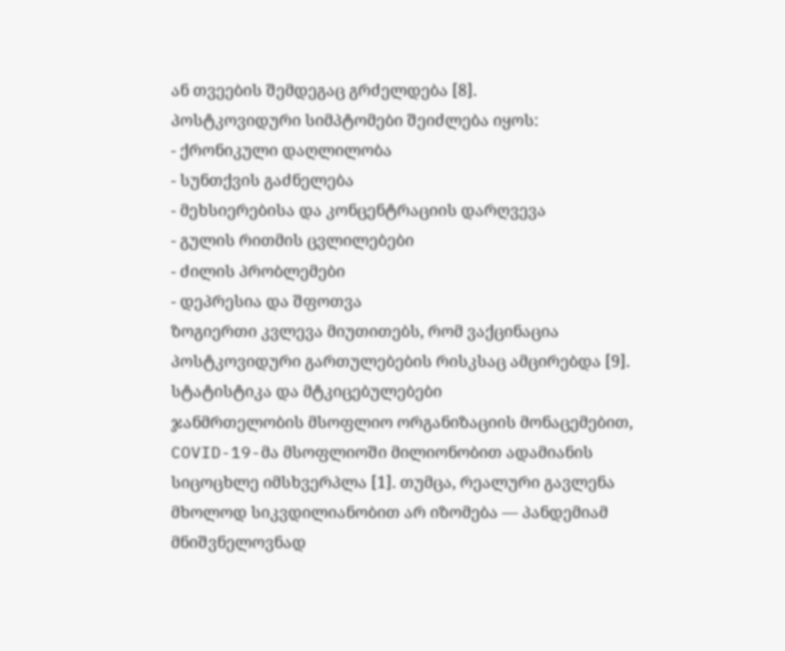ან თვეების შემდეგაც გრძელდება [8].
პოსტკოვიდური სიმპტომები შეიძლება იყოს:
- ქრონიკული დაღლილობა
- სუნთქვის გაძნელება
- მეხსიერებისა და კონცენტრაციის დარღვევა
- გულის რითმის ცვლილებები
- ძილის პრობლემები
- დეპრესია და შფოთვა
ზოგიერთი კვლევა მიუთითებს, რომ ვაქცინაცია პოსტკოვიდური გართულებების რისკსაც ამცირებდა [9].
სტატისტიკა და მტკიცებულებები
ჯანმრთელობის მსოფლიო ორგანიზაციის მონაცემებით, COVID-19-მა მსოფლიოში მილიონობით ადამიანის სიცოცხლე იმსხვერპლა [1]. თუმცა, რეალური გავლენა მხოლოდ სიკვდილიანობით არ იზომება — პანდემიამ მნიშვნელოვნად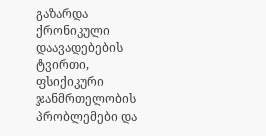გაზარდა ქრონიკული დაავადებების ტვირთი, ფსიქიკური ჯანმრთელობის პრობლემები და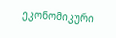ეკონომიკური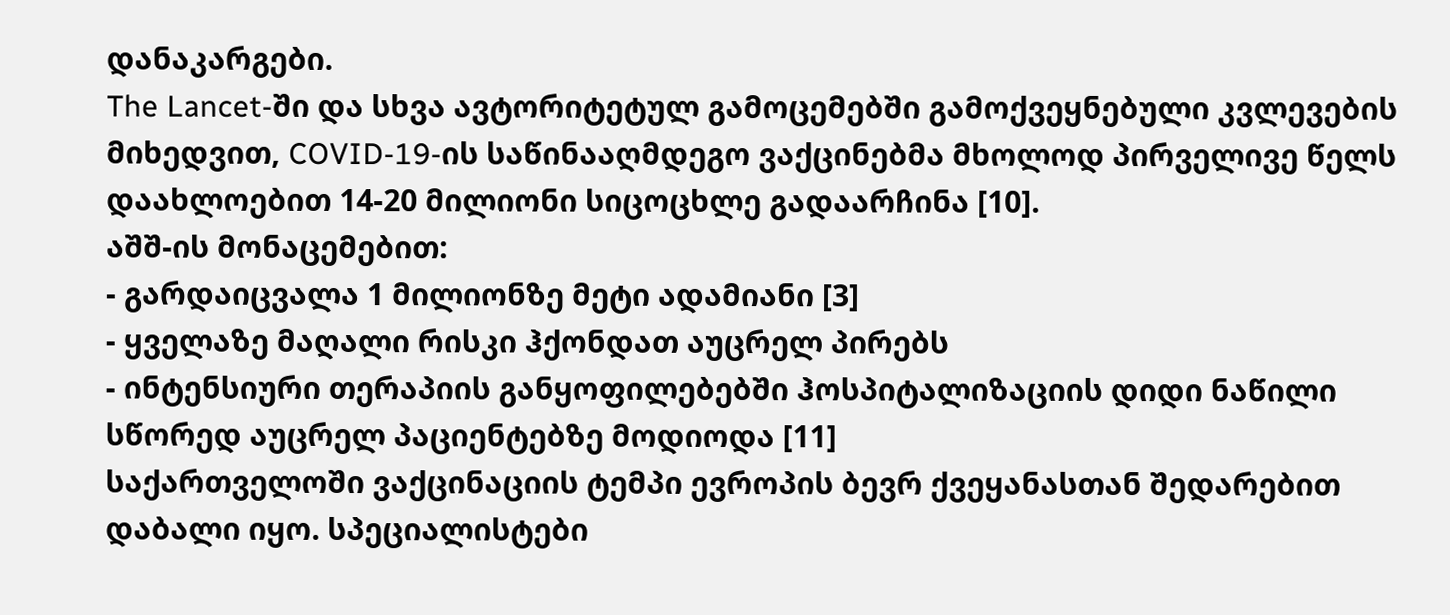დანაკარგები.
The Lancet-ში და სხვა ავტორიტეტულ გამოცემებში გამოქვეყნებული კვლევების მიხედვით, COVID-19-ის საწინააღმდეგო ვაქცინებმა მხოლოდ პირველივე წელს დაახლოებით 14-20 მილიონი სიცოცხლე გადაარჩინა [10].
აშშ-ის მონაცემებით:
- გარდაიცვალა 1 მილიონზე მეტი ადამიანი [3]
- ყველაზე მაღალი რისკი ჰქონდათ აუცრელ პირებს
- ინტენსიური თერაპიის განყოფილებებში ჰოსპიტალიზაციის დიდი ნაწილი სწორედ აუცრელ პაციენტებზე მოდიოდა [11]
საქართველოში ვაქცინაციის ტემპი ევროპის ბევრ ქვეყანასთან შედარებით დაბალი იყო. სპეციალისტები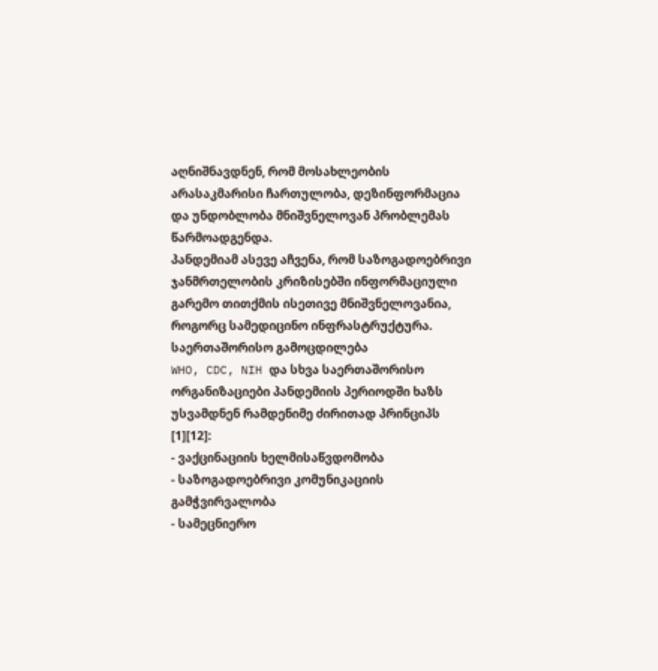აღნიშნავდნენ, რომ მოსახლეობის არასაკმარისი ჩართულობა, დეზინფორმაცია და უნდობლობა მნიშვნელოვან პრობლემას წარმოადგენდა.
პანდემიამ ასევე აჩვენა, რომ საზოგადოებრივი ჯანმრთელობის კრიზისებში ინფორმაციული გარემო თითქმის ისეთივე მნიშვნელოვანია, როგორც სამედიცინო ინფრასტრუქტურა.
საერთაშორისო გამოცდილება
WHO, CDC, NIH და სხვა საერთაშორისო ორგანიზაციები პანდემიის პერიოდში ხაზს უსვამდნენ რამდენიმე ძირითად პრინციპს [1][12]:
- ვაქცინაციის ხელმისაწვდომობა
- საზოგადოებრივი კომუნიკაციის გამჭვირვალობა
- სამეცნიერო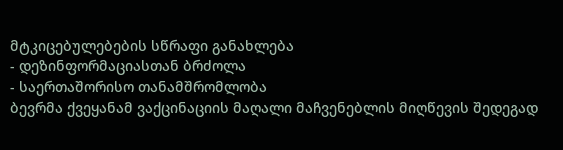მტკიცებულებების სწრაფი განახლება
- დეზინფორმაციასთან ბრძოლა
- საერთაშორისო თანამშრომლობა
ბევრმა ქვეყანამ ვაქცინაციის მაღალი მაჩვენებლის მიღწევის შედეგად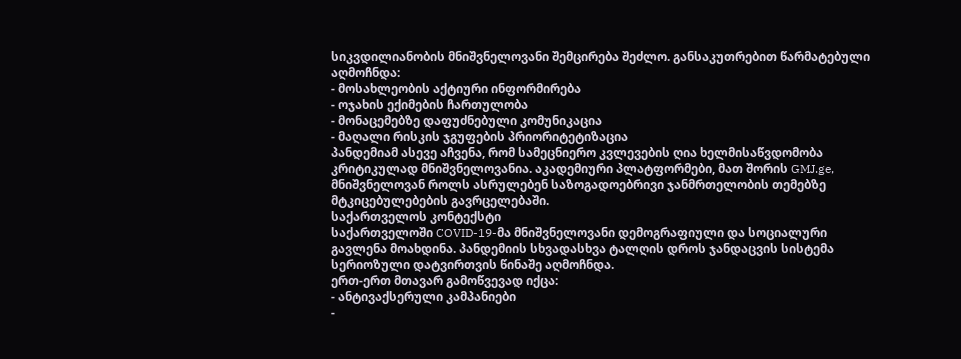სიკვდილიანობის მნიშვნელოვანი შემცირება შეძლო. განსაკუთრებით წარმატებული აღმოჩნდა:
- მოსახლეობის აქტიური ინფორმირება
- ოჯახის ექიმების ჩართულობა
- მონაცემებზე დაფუძნებული კომუნიკაცია
- მაღალი რისკის ჯგუფების პრიორიტეტიზაცია
პანდემიამ ასევე აჩვენა, რომ სამეცნიერო კვლევების ღია ხელმისაწვდომობა კრიტიკულად მნიშვნელოვანია. აკადემიური პლატფორმები, მათ შორის GMJ.ge, მნიშვნელოვან როლს ასრულებენ საზოგადოებრივი ჯანმრთელობის თემებზე მტკიცებულებების გავრცელებაში.
საქართველოს კონტექსტი
საქართველოში COVID-19-მა მნიშვნელოვანი დემოგრაფიული და სოციალური გავლენა მოახდინა. პანდემიის სხვადასხვა ტალღის დროს ჯანდაცვის სისტემა სერიოზული დატვირთვის წინაშე აღმოჩნდა.
ერთ-ერთ მთავარ გამოწვევად იქცა:
- ანტივაქსერული კამპანიები
-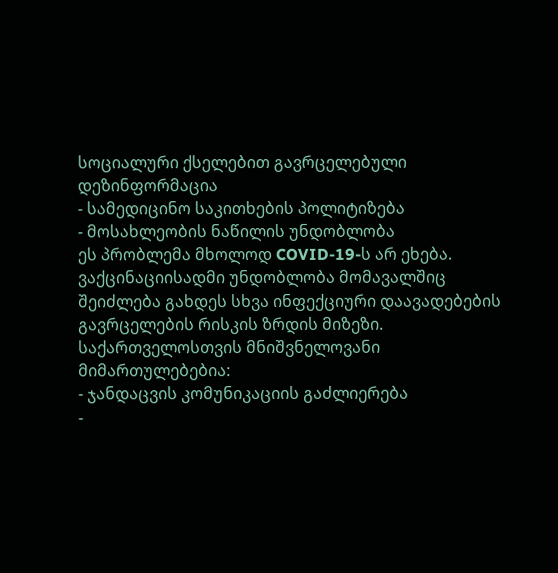სოციალური ქსელებით გავრცელებული დეზინფორმაცია
- სამედიცინო საკითხების პოლიტიზება
- მოსახლეობის ნაწილის უნდობლობა
ეს პრობლემა მხოლოდ COVID-19-ს არ ეხება. ვაქცინაციისადმი უნდობლობა მომავალშიც შეიძლება გახდეს სხვა ინფექციური დაავადებების გავრცელების რისკის ზრდის მიზეზი.
საქართველოსთვის მნიშვნელოვანი მიმართულებებია:
- ჯანდაცვის კომუნიკაციის გაძლიერება
-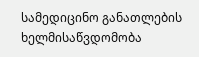სამედიცინო განათლების ხელმისაწვდომობა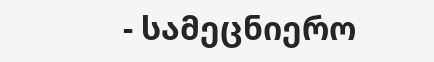- სამეცნიერო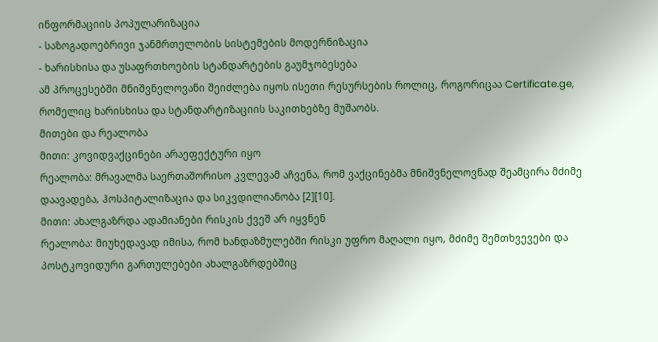ინფორმაციის პოპულარიზაცია
- საზოგადოებრივი ჯანმრთელობის სისტემების მოდერნიზაცია
- ხარისხისა და უსაფრთხოების სტანდარტების გაუმჯობესება
ამ პროცესებში მნიშვნელოვანი შეიძლება იყოს ისეთი რესურსების როლიც, როგორიცაა Certificate.ge, რომელიც ხარისხისა და სტანდარტიზაციის საკითხებზე მუშაობს.
მითები და რეალობა
მითი: კოვიდვაქცინები არაეფექტური იყო
რეალობა: მრავალმა საერთაშორისო კვლევამ აჩვენა, რომ ვაქცინებმა მნიშვნელოვნად შეამცირა მძიმე დაავადება, ჰოსპიტალიზაცია და სიკვდილიანობა [2][10].
მითი: ახალგაზრდა ადამიანები რისკის ქვეშ არ იყვნენ
რეალობა: მიუხედავად იმისა, რომ ხანდაზმულებში რისკი უფრო მაღალი იყო, მძიმე შემთხვევები და პოსტკოვიდური გართულებები ახალგაზრდებშიც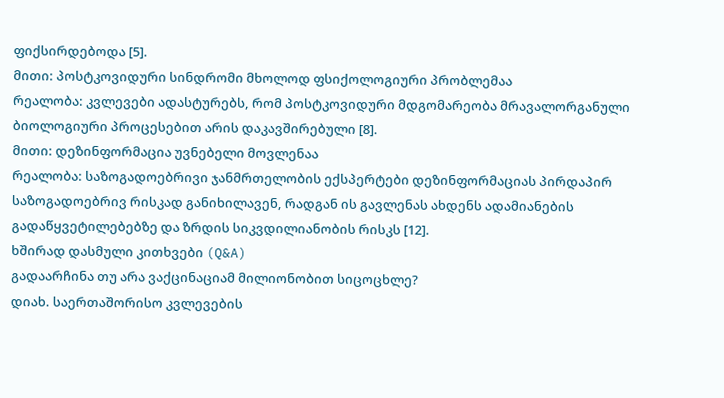ფიქსირდებოდა [5].
მითი: პოსტკოვიდური სინდრომი მხოლოდ ფსიქოლოგიური პრობლემაა
რეალობა: კვლევები ადასტურებს, რომ პოსტკოვიდური მდგომარეობა მრავალორგანული ბიოლოგიური პროცესებით არის დაკავშირებული [8].
მითი: დეზინფორმაცია უვნებელი მოვლენაა
რეალობა: საზოგადოებრივი ჯანმრთელობის ექსპერტები დეზინფორმაციას პირდაპირ საზოგადოებრივ რისკად განიხილავენ, რადგან ის გავლენას ახდენს ადამიანების გადაწყვეტილებებზე და ზრდის სიკვდილიანობის რისკს [12].
ხშირად დასმული კითხვები (Q&A)
გადაარჩინა თუ არა ვაქცინაციამ მილიონობით სიცოცხლე?
დიახ. საერთაშორისო კვლევების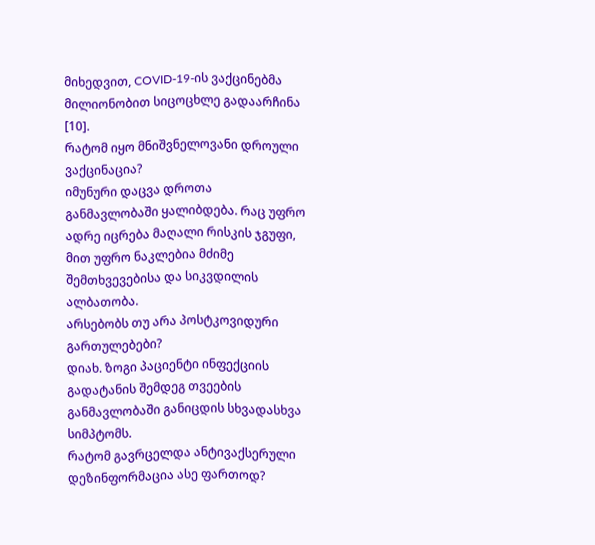მიხედვით, COVID-19-ის ვაქცინებმა მილიონობით სიცოცხლე გადაარჩინა [10].
რატომ იყო მნიშვნელოვანი დროული ვაქცინაცია?
იმუნური დაცვა დროთა განმავლობაში ყალიბდება. რაც უფრო ადრე იცრება მაღალი რისკის ჯგუფი, მით უფრო ნაკლებია მძიმე შემთხვევებისა და სიკვდილის ალბათობა.
არსებობს თუ არა პოსტკოვიდური გართულებები?
დიახ. ზოგი პაციენტი ინფექციის გადატანის შემდეგ თვეების განმავლობაში განიცდის სხვადასხვა სიმპტომს.
რატომ გავრცელდა ანტივაქსერული დეზინფორმაცია ასე ფართოდ?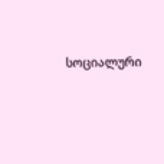სოციალური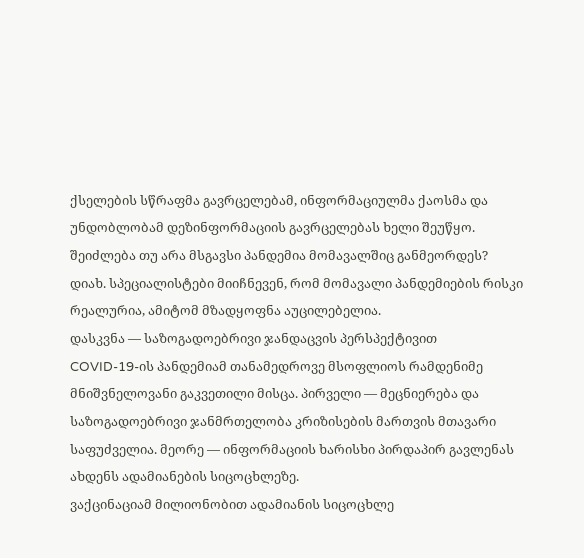ქსელების სწრაფმა გავრცელებამ, ინფორმაციულმა ქაოსმა და უნდობლობამ დეზინფორმაციის გავრცელებას ხელი შეუწყო.
შეიძლება თუ არა მსგავსი პანდემია მომავალშიც განმეორდეს?
დიახ. სპეციალისტები მიიჩნევენ, რომ მომავალი პანდემიების რისკი რეალურია, ამიტომ მზადყოფნა აუცილებელია.
დასკვნა — საზოგადოებრივი ჯანდაცვის პერსპექტივით
COVID-19-ის პანდემიამ თანამედროვე მსოფლიოს რამდენიმე მნიშვნელოვანი გაკვეთილი მისცა. პირველი — მეცნიერება და საზოგადოებრივი ჯანმრთელობა კრიზისების მართვის მთავარი საფუძველია. მეორე — ინფორმაციის ხარისხი პირდაპირ გავლენას ახდენს ადამიანების სიცოცხლეზე.
ვაქცინაციამ მილიონობით ადამიანის სიცოცხლე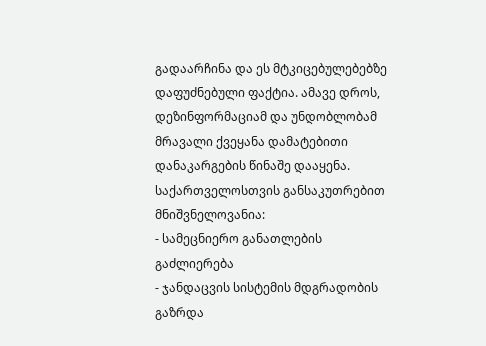გადაარჩინა და ეს მტკიცებულებებზე დაფუძნებული ფაქტია. ამავე დროს, დეზინფორმაციამ და უნდობლობამ მრავალი ქვეყანა დამატებითი დანაკარგების წინაშე დააყენა.
საქართველოსთვის განსაკუთრებით მნიშვნელოვანია:
- სამეცნიერო განათლების გაძლიერება
- ჯანდაცვის სისტემის მდგრადობის გაზრდა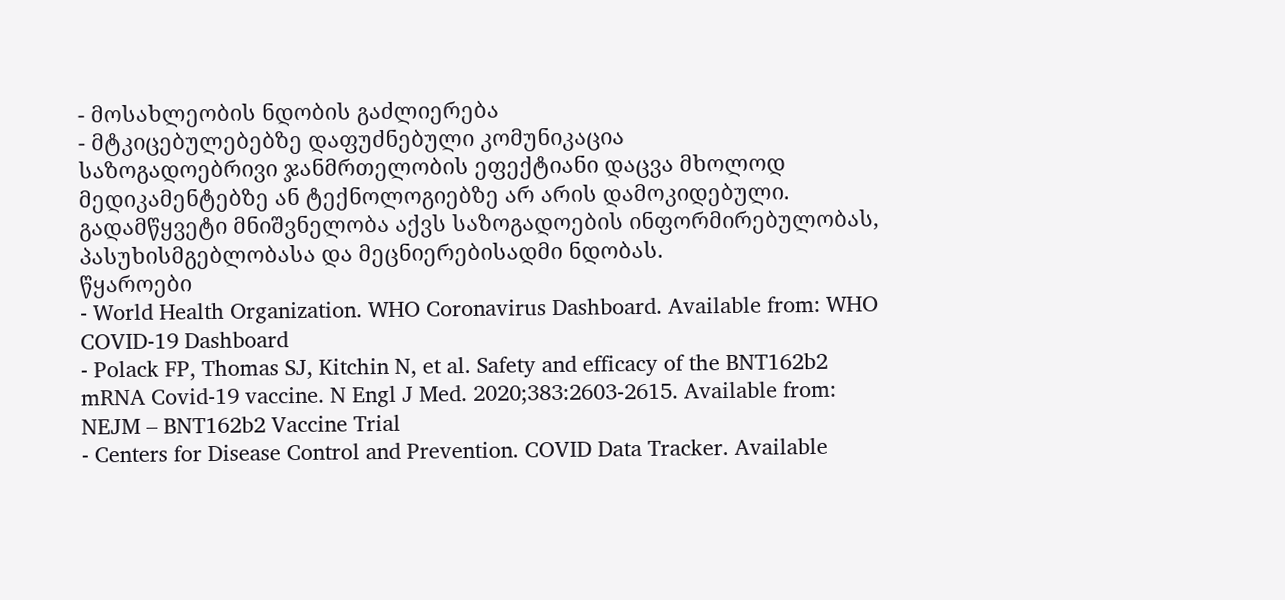- მოსახლეობის ნდობის გაძლიერება
- მტკიცებულებებზე დაფუძნებული კომუნიკაცია
საზოგადოებრივი ჯანმრთელობის ეფექტიანი დაცვა მხოლოდ მედიკამენტებზე ან ტექნოლოგიებზე არ არის დამოკიდებული. გადამწყვეტი მნიშვნელობა აქვს საზოგადოების ინფორმირებულობას, პასუხისმგებლობასა და მეცნიერებისადმი ნდობას.
წყაროები
- World Health Organization. WHO Coronavirus Dashboard. Available from: WHO COVID-19 Dashboard
- Polack FP, Thomas SJ, Kitchin N, et al. Safety and efficacy of the BNT162b2 mRNA Covid-19 vaccine. N Engl J Med. 2020;383:2603-2615. Available from: NEJM – BNT162b2 Vaccine Trial
- Centers for Disease Control and Prevention. COVID Data Tracker. Available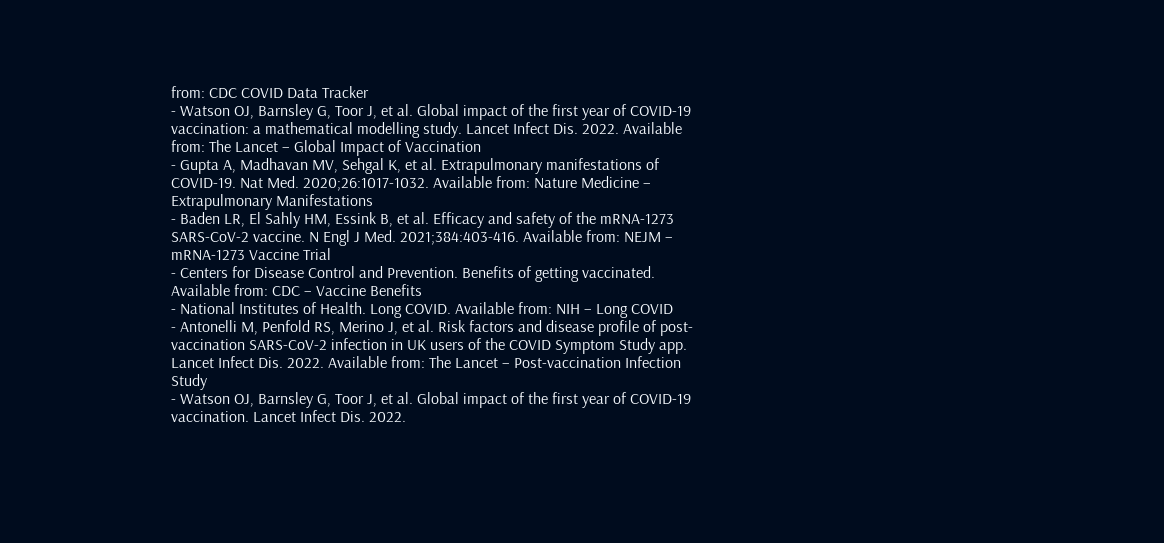from: CDC COVID Data Tracker
- Watson OJ, Barnsley G, Toor J, et al. Global impact of the first year of COVID-19 vaccination: a mathematical modelling study. Lancet Infect Dis. 2022. Available from: The Lancet – Global Impact of Vaccination
- Gupta A, Madhavan MV, Sehgal K, et al. Extrapulmonary manifestations of COVID-19. Nat Med. 2020;26:1017-1032. Available from: Nature Medicine – Extrapulmonary Manifestations
- Baden LR, El Sahly HM, Essink B, et al. Efficacy and safety of the mRNA-1273 SARS-CoV-2 vaccine. N Engl J Med. 2021;384:403-416. Available from: NEJM – mRNA-1273 Vaccine Trial
- Centers for Disease Control and Prevention. Benefits of getting vaccinated. Available from: CDC – Vaccine Benefits
- National Institutes of Health. Long COVID. Available from: NIH – Long COVID
- Antonelli M, Penfold RS, Merino J, et al. Risk factors and disease profile of post-vaccination SARS-CoV-2 infection in UK users of the COVID Symptom Study app. Lancet Infect Dis. 2022. Available from: The Lancet – Post-vaccination Infection Study
- Watson OJ, Barnsley G, Toor J, et al. Global impact of the first year of COVID-19 vaccination. Lancet Infect Dis. 2022.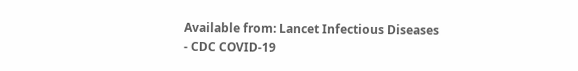Available from: Lancet Infectious Diseases
- CDC COVID-19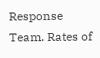Response Team. Rates of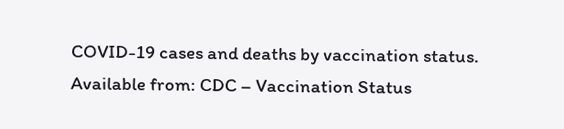COVID-19 cases and deaths by vaccination status. Available from: CDC – Vaccination Status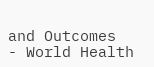and Outcomes
- World Health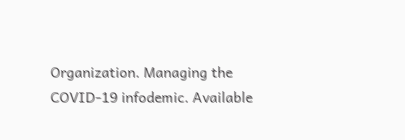Organization. Managing the COVID-19 infodemic. Available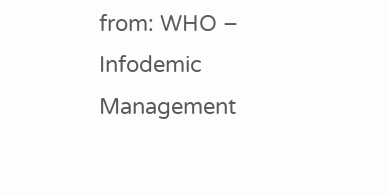from: WHO – Infodemic Management